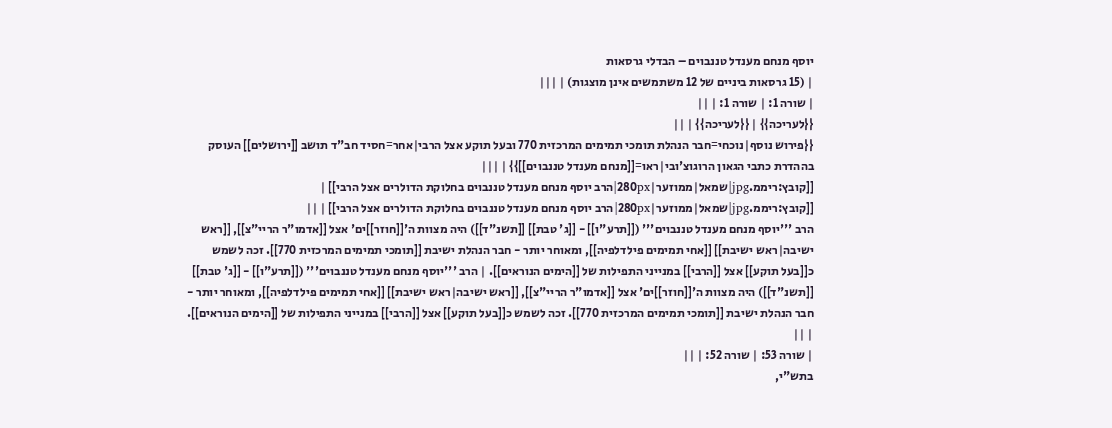יוסף מנחם מענדל טננבוים – הבדלי גרסאות
| (15 גרסאות ביניים של 12 משתמשים אינן מוצגות) | |||
| שורה 1: | שורה 1: | ||
{{לעריכה}} | {{לעריכה}} | ||
{{פירוש נוסף|נוכחי=חבר הנהלת תומכי תמימים המרכזית 770 ובעל תוקע אצל הרבי|אחר=חסיד חב"ד תושב [[ירושלים]] העוסק בההדרת כתבי הגאון הרוגוצ'ובי|ראו=[[מנחם מענדל טננבוים]]}} | |||
[[קובץ:ריממ.jpg|שמאל|ממוזער|280px|הרב יוסף מנחם מענדל טננבוים בחלוקת הדולרים אצל הרבי]] | [[קובץ:ריממ.jpg|שמאל|ממוזער|280px|הרב יוסף מנחם מענדל טננבוים בחלוקת הדולרים אצל הרבי]] | ||
הרב '''יוסף מנחם מענדל טננבוים''' ([[תרע"ו]] - [[ג' טבת]] [[תשנ"ד]]) היה מצוות ה'[[חוזר]]ים' אצל [[אדמו"ר הריי"צ]], [[ראש ישיבה|ראש ישיבת]] [[אחי תמימים פילדלפיה]], ומאוחר יותר - חבר הנהלת ישיבת [[תומכי תמימים המרכזית 770]]. זכה לשמש כ[[בעל תוקע]] אצל [[הרבי]] במנייני התפילות של [[הימים הנוראים]]. | הרב '''יוסף מנחם מענדל טננבוים''' ([[תרע"ו]] - [[ג' טבת]] [[תשנ"ד]]) היה מצוות ה'[[חוזר]]ים' אצל [[אדמו"ר הריי"צ]], [[ראש ישיבה|ראש ישיבת]] [[אחי תמימים פילדלפיה]], ומאוחר יותר - חבר הנהלת ישיבת [[תומכי תמימים המרכזית 770]]. זכה לשמש כ[[בעל תוקע]] אצל [[הרבי]] במנייני התפילות של [[הימים הנוראים]]. | ||
| שורה 53: | שורה 52: | ||
בתש"י,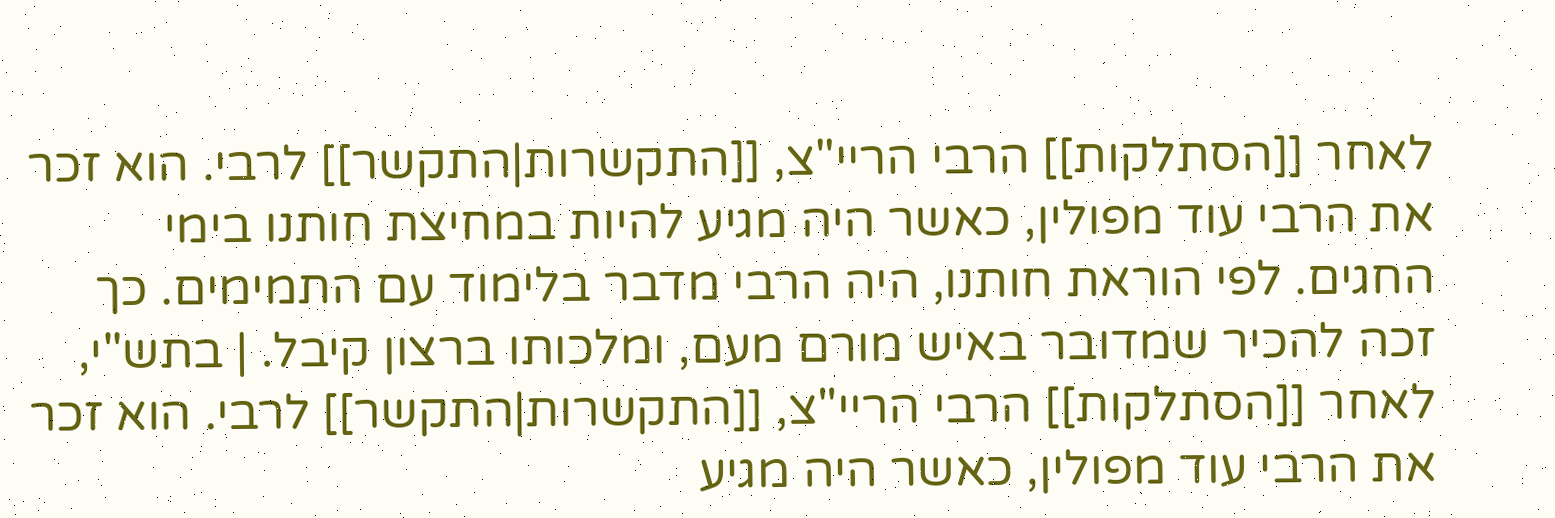לאחר [[הסתלקות]] הרבי הריי"צ, [[התקשרות|התקשר]] לרבי. הוא זכר את הרבי עוד מפולין, כאשר היה מגיע להיות במחיצת חותנו בימי החגים. לפי הוראת חותנו, היה הרבי מדבר בלימוד עם התמימים. כך זכה להכיר שמדובר באיש מורם מעם, ומלכותו ברצון קיבל. | בתש"י, לאחר [[הסתלקות]] הרבי הריי"צ, [[התקשרות|התקשר]] לרבי. הוא זכר את הרבי עוד מפולין, כאשר היה מגיע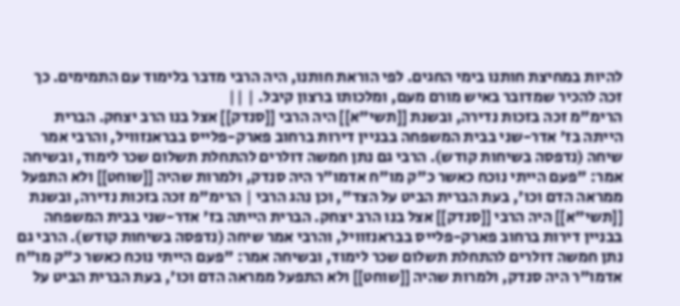להיות במחיצת חותנו בימי החגים. לפי הוראת חותנו, היה הרבי מדבר בלימוד עם התמימים. כך זכה להכיר שמדובר באיש מורם מעם, ומלכותו ברצון קיבל. | ||
הרימ"מ זכה בזכות נדירה, ובשנת [[תשי"א]] היה הרבי [[סנדק]] אצל בנו הרב יצחק. הברית הייתה בז' אדר-שני בבית המשפחה בבניין דירות ברחוב פארק-פלייס בבראנזוויל, והרבי אמר שיחה (נדפסה בשיחות קודש). הרבי גם נתן חמשה דולרים להתחלת תשלום שכר לימוד, ובשיחה אמר: "פעם הייתי נוכח כאשר כ"ק מו"ח אדמו"ר היה סנדק, ולמרות שהיה [[שוחט]] ולא התפעל ממראה הדם וכו', בעת הברית הביט על הצד", וכן נהג הרבי | הרימ"מ זכה בזכות נדירה, ובשנת [[תשי"א]] היה הרבי [[סנדק]] אצל בנו הרב יצחק. הברית הייתה בז' אדר-שני בבית המשפחה בבניין דירות ברחוב פארק-פלייס בבראנזוויל, והרבי אמר שיחה (נדפסה בשיחות קודש). הרבי גם נתן חמשה דולרים להתחלת תשלום שכר לימוד, ובשיחה אמר: "פעם הייתי נוכח כאשר כ"ק מו"ח אדמו"ר היה סנדק, ולמרות שהיה [[שוחט]] ולא התפעל ממראה הדם וכו', בעת הברית הביט על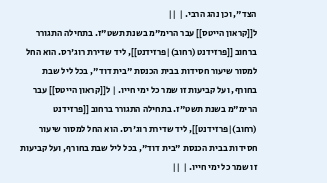הצד", וכן נהג הרבי. | ||
ל[[קראון הייטס]] עבר הרימ"מ בשנת תשט"ז. בתחילה התגורר ברחוב [[פרזידנט (רחוב)|פרזידנט]], ליד שדירת רוג'רס. הוא החל למסור שיעור חסידות בבית הכנסת "בית דוד", בכל ליל שבת בחורף, ועל קביעות זו שמר כל ימי חייו. | ל[[קראון הייטס]] עבר הרימ"מ בשנת תשט"ז. בתחילה התגורר ברחוב [[פרזידנט (רחוב)|פרזידנט]], ליד שדירת רוג'רס. הוא החל למסור שיעור חסידות בבית הכנסת "בית דוד", בכל ליל שבת בחורף, ועל קביעות זו שמר כל ימי חייו. | ||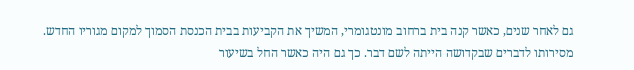גם לאחר שנים, כאשר קנה בית ברחוב מונטגומרי, המשיך את הקביעות בבית הכנסת הסמוך למקום מגוריו החדש. מסירותו לדברים שבקדושה הייתה לשם דבר. כך גם היה כאשר החל בשיעור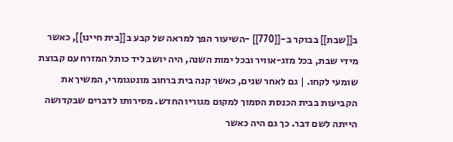ב[[שבת]] בבוקר ב-[[770]] -השיעור הפך למראה של קבע ב[[בית חיינו]], כאשר מידי שבת, בכל מזג-אוויר ובכל ימות השנה, היה יושב ליד כותל המזרח עם קבוצת שומעי לקחו. | גם לאחר שנים, כאשר קנה בית ברחוב מונטגומרי, המשיך את הקביעות בבית הכנסת הסמוך למקום מגוריו החדש. מסירותו לדברים שבקדושה הייתה לשם דבר. כך גם היה כאשר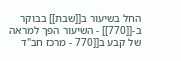החל בשיעור ב[[שבת]] בבוקר ב-[[770]] - השיעור הפך למראה של קבע ב[[770 - מרכז חב"ד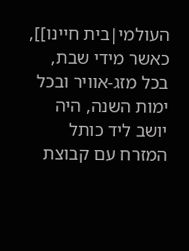העולמי|בית חיינו]], כאשר מידי שבת, בכל מזג-אוויר ובכל ימות השנה, היה יושב ליד כותל המזרח עם קבוצת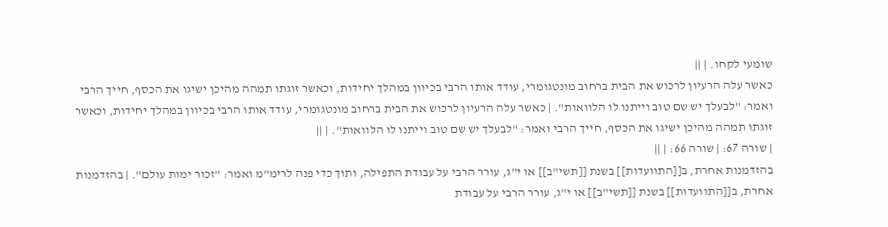שומעי לקחו. | ||
כאשר עלה הרעיון לרכוש את הבית ברחוב מונטגומרי, עודד אותו הרבי בכיוון במהלך יחידות, וכאשר זוגתו תמהה מהיכן ישיגו את הכסף, חייך הרבי ואמר: "לבעלך יש שם טוב וייתנו לו הלוואות". | כאשר עלה הרעיון לרכוש את הבית ברחוב מונטגומרי, עודד אותו הרבי בכיוון במהלך יחידות, וכאשר זוגתו תמהה מהיכן ישיגו את הכסף, חייך הרבי ואמר: "לבעלך יש שם טוב וייתנו לו הלוואות". | ||
| שורה 67: | שורה 66: | ||
בהזדמנות אחרת, ב[[התוועדות]] בשנת [[תשי"ב]] או י"ג, עורר הרבי על עבודת התפילה, ותוך כדי פנה לרימ"מ ואמר: "זכור ימות עולם". | בהזדמנות אחרת, ב[[התוועדות]] בשנת [[תשי"ב]] או י"ג, עורר הרבי על עבודת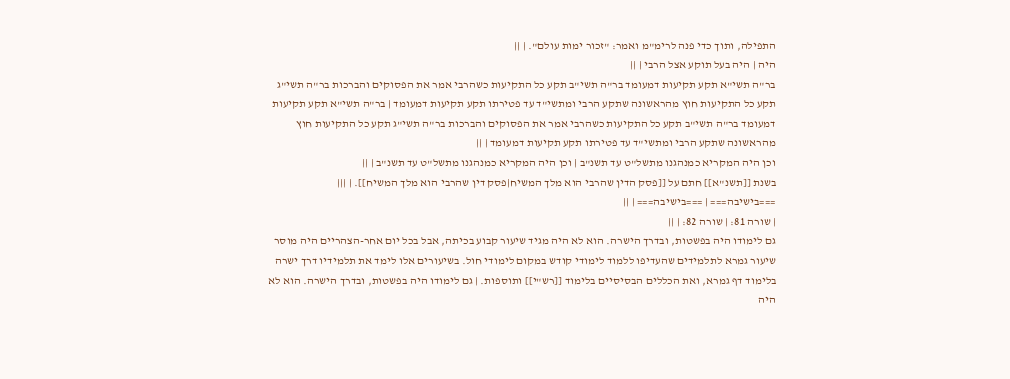התפילה, ותוך כדי פנה לרימ"מ ואמר: "זכור ימות עולם". | ||
היה | היה בעל תוקע אצל הרבי | ||
בר"ה תשי"א תקע תקיעות דמעומד בר"ה תשי"ב תקע כל התקיעות כשהרבי אמר את הפסוקים והברכות בר"ה תשי"ג תקע כל התקיעות חוץ מהראשונה שתקע הרבי ומתשי"ד עד פטירתו תקע תקיעות דמעומד | בר"ה תשי"א תקע תקיעות דמעומד בר"ה תשי"ב תקע כל התקיעות כשהרבי אמר את הפסוקים והברכות בר"ה תשי"ג תקע כל התקיעות חוץ מהראשונה שתקע הרבי ומתשי"ד עד פטירתו תקע תקיעות דמעומד | ||
וכן היה המקריא כמנהגנו מתשל"ט עד תשנ"ב | וכן היה המקריא כמנהגנו מתשל"ט עד תשנ"ב | ||
בשנת [[תשנ"א]] חתם על [[פסק הדין שהרבי הוא מלך המשיח|פסק דין שהרבי הוא מלך המשיח]]. | |||
===בישיבה=== | ===בישיבה=== | ||
| שורה 81: | שורה 82: | ||
גם לימודו היה בפשטות, ובדרך הישרה. הוא לא היה מגיד שיעור קבוע בכיתה, אבל בכל יום אחר-הצהריים היה מוסר שיעור גמרא לתלמידים שהעדיפו ללמוד לימודי קודש במקום לימודי חול. בשיעורים אלו לימד את תלמידיו דרך ישרה בלימוד דף גמרא, ואת הכללים הבסיסיים בלימוד [[רש"י]] ותוספות. | גם לימודו היה בפשטות, ובדרך הישרה. הוא לא היה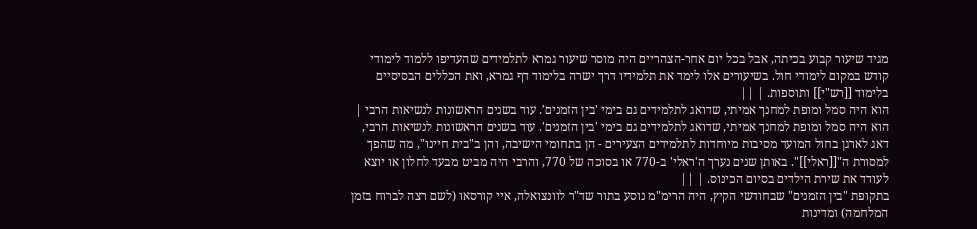מגיד שיעור קבוע בכיתה, אבל בכל יום אחר-הצהריים היה מוסר שיעור גמרא לתלמידים שהעדיפו ללמוד לימודי קודש במקום לימודי חול. בשיעורים אלו לימד את תלמידיו דרך ישרה בלימוד דף גמרא, ואת הכללים הבסיסיים בלימוד [[רש"י]] ותוספות. | ||
הוא היה סמל ומופת למחנך אמיתי, שדואג לתלמידים גם בימי 'בין הזמנים'. עוד בשנים הראשונות לנשיאות הרבי | הוא היה סמל ומופת למחנך אמיתי, שדואג לתלמידים גם בימי 'בין הזמנים'. עוד בשנים הראשונות לנשיאות הרבי, דאג לארגן בחול המועד מסיבות מיוחדות לתלמידים הצעירים - הן בתחומי הישיבה, והן ב"בית חיינו", מה שהפך למסורת ה"[[ראלי]]". באותן שנים נערך ה'ראלי' ב-770 או בסוכה של 770, והרבי היה מביט מבעד לחלון או יוצא לעודד את שירת הילדים בסיום הכינוס. | ||
בתקופת "בין הזמנים" שבחודשי הקיץ, היה הרימ"מ נוסע בתור שד"ר לוונצואלה, איי קורסאו (לשם רצה לברוח בזמן המלחמה) ומדינות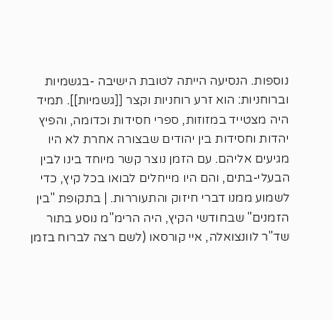נוספות. הנסיעה הייתה לטובת הישיבה -בגשמיות וברוחניות: הוא זרע רוחניות וקצר [[גשמיות]]. תמיד היה מצטייד במזוזות, ספרי חסידות וכדומה, והפיץ יהדות וחסידות בין יהודים שבצורה אחרת לא היו מגיעים אליהם. עם הזמן נוצר קשר מיוחד בינו לבין הבעלי-בתים, והם היו מייחלים לבואו בכל קיץ, כדי לשמוע ממנו דברי חיזוק והתעוררות. | בתקופת "בין הזמנים" שבחודשי הקיץ, היה הרימ"מ נוסע בתור שד"ר לוונצואלה, איי קורסאו (לשם רצה לברוח בזמן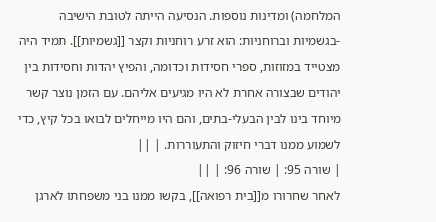המלחמה) ומדינות נוספות. הנסיעה הייתה לטובת הישיבה -בגשמיות וברוחניות: הוא זרע רוחניות וקצר [[גשמיות]]. תמיד היה מצטייד במזוזות, ספרי חסידות וכדומה, והפיץ יהדות וחסידות בין יהודים שבצורה אחרת לא היו מגיעים אליהם. עם הזמן נוצר קשר מיוחד בינו לבין הבעלי-בתים, והם היו מייחלים לבואו בכל קיץ, כדי לשמוע ממנו דברי חיזוק והתעוררות. | ||
| שורה 95: | שורה 96: | ||
לאחר שחרורו מ[[בית רפואה]], בקשו ממנו בני משפחתו לארגן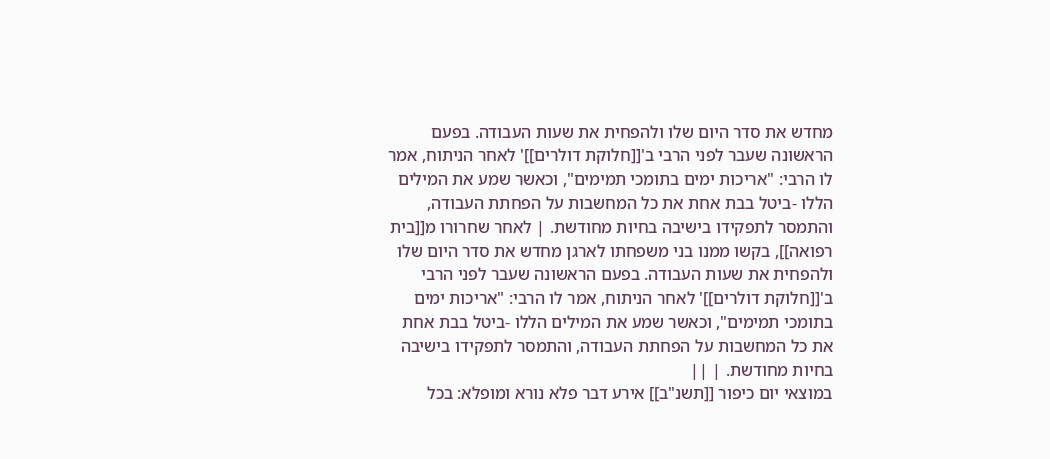מחדש את סדר היום שלו ולהפחית את שעות העבודה. בפעם הראשונה שעבר לפני הרבי ב'[[חלוקת דולרים]]' לאחר הניתוח, אמר לו הרבי: "אריכות ימים בתומכי תמימים", וכאשר שמע את המילים הללו -ביטל בבת אחת את כל המחשבות על הפחתת העבודה, והתמסר לתפקידו בישיבה בחיות מחודשת. | לאחר שחרורו מ[[בית רפואה]], בקשו ממנו בני משפחתו לארגן מחדש את סדר היום שלו ולהפחית את שעות העבודה. בפעם הראשונה שעבר לפני הרבי ב'[[חלוקת דולרים]]' לאחר הניתוח, אמר לו הרבי: "אריכות ימים בתומכי תמימים", וכאשר שמע את המילים הללו -ביטל בבת אחת את כל המחשבות על הפחתת העבודה, והתמסר לתפקידו בישיבה בחיות מחודשת. | ||
במוצאי יום כיפור [[תשנ"ב]] אירע דבר פלא נורא ומופלא: בכל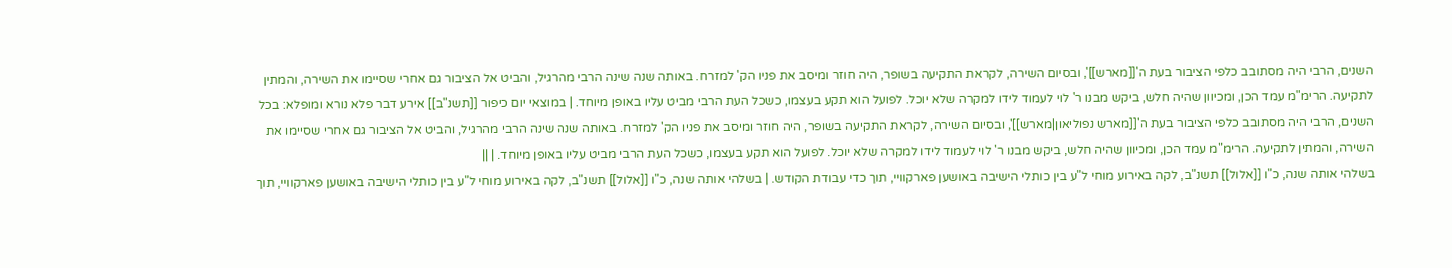השנים, הרבי היה מסתובב כלפי הציבור בעת ה'[[מארש]]', ובסיום השירה, לקראת התקיעה בשופר, היה חוזר ומיסב את פניו הק' למזרח. באותה שנה שינה הרבי מהרגיל, והביט אל הציבור גם אחרי שסיימו את השירה, והמתין לתקיעה. הרימ"מ עמד הכן, ומכיוון שהיה חלש, ביקש מבנו ר' לוי לעמוד לידו למקרה שלא יוכל. לפועל הוא תקע בעצמו, כשכל העת הרבי מביט עליו באופן מיוחד. | במוצאי יום כיפור [[תשנ"ב]] אירע דבר פלא נורא ומופלא: בכל השנים, הרבי היה מסתובב כלפי הציבור בעת ה'[[מארש נפוליאון|מארש]]', ובסיום השירה, לקראת התקיעה בשופר, היה חוזר ומיסב את פניו הק' למזרח. באותה שנה שינה הרבי מהרגיל, והביט אל הציבור גם אחרי שסיימו את השירה, והמתין לתקיעה. הרימ"מ עמד הכן, ומכיוון שהיה חלש, ביקש מבנו ר' לוי לעמוד לידו למקרה שלא יוכל. לפועל הוא תקע בעצמו, כשכל העת הרבי מביט עליו באופן מיוחד. | ||
בשלהי אותה שנה, כ"ו [[אלול]] תשנ"ב, לקה באירוע מוחי ל"ע בין כותלי הישיבה באושען פארקוויי, תוך כדי עבודת הקודש. | בשלהי אותה שנה, כ"ו [[אלול]] תשנ"ב, לקה באירוע מוחי ל"ע בין כותלי הישיבה באושען פארקוויי, תוך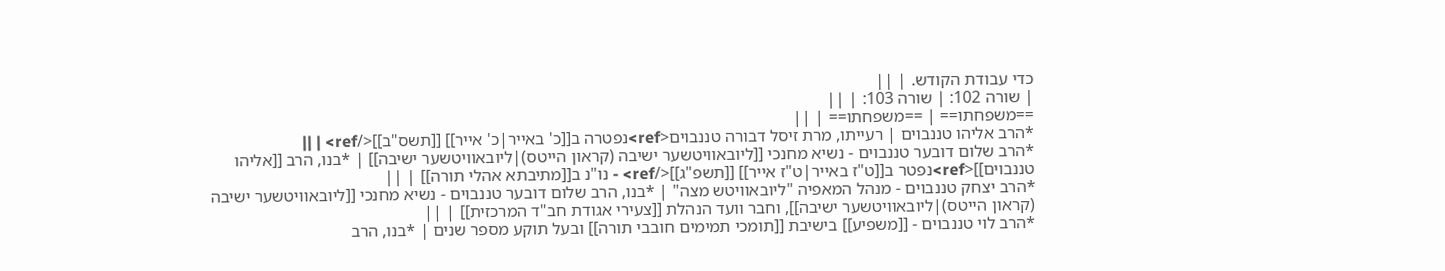כדי עבודת הקודש. | ||
| שורה 102: | שורה 103: | ||
==משפחתו== | ==משפחתו== | ||
*הרב אליהו טננבוים | רעייתו, מרת זיסל דבורה טננבוים<ref>נפטרה ב[[כ' באייר|כ' אייר]] [[תשס"ב]]</ref> | ||
*הרב שלום דובער טננבוים - נשיא מחנכי [[ליובאוויטשער ישיבה (קראון הייטס)|ליובאוויטשער ישיבה]] | *בנו, הרב [[אליהו טננבוים]]<ref>נפטר ב[[ט"ז באייר|ט"ז אייר]] [[תשפ"ג]]</ref> - נו"נ ב[[מתיבתא אהלי תורה]] | ||
*הרב יצחק טננבוים - מנהל המאפיה "ליובאוויטש מצה" | *בנו, הרב שלום דובער טננבוים - נשיא מחנכי [[ליובאוויטשער ישיבה (קראון הייטס)|ליובאוויטשער ישיבה]], וחבר וועד הנהלת [[צעירי אגודת חב"ד המרכזית]] | ||
*הרב לוי טננבוים - [[משפיע]] בישיבת [[תומכי תמימים חובבי תורה]] ובעל תוקע מספר שנים | *בנו, הרב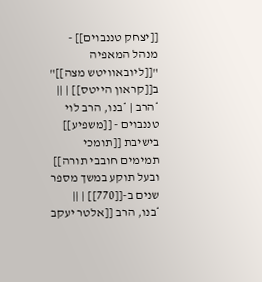[[יצחק טננבוים]] - מנהל המאפיה "[[ליובאוויטש מצה]]" ב[[קראון הייטס]] | ||
*הרב | *בנו, הרב לוי טננבוים - [[משפיע]] בישיבת [[תומכי תמימים חובבי תורה]] ובעל תוקע במשך מספר שנים ב-[[770]] | ||
*בנו, הרב [[אלטר יעקב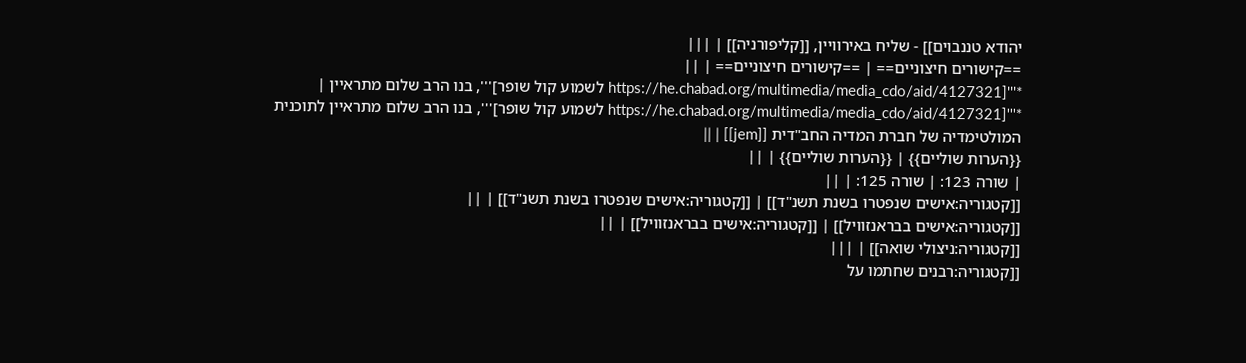יהודא טננבוים]] - שליח באירוויין, [[קליפורניה]] | |||
==קישורים חיצוניים== | ==קישורים חיצוניים== | ||
*'''[https://he.chabad.org/multimedia/media_cdo/aid/4127321 לשמוע קול שופר]''', בנו הרב שלום מתראיין | *'''[https://he.chabad.org/multimedia/media_cdo/aid/4127321 לשמוע קול שופר]''', בנו הרב שלום מתראיין לתוכנית המולטימדיה של חברת המדיה החב"דית [[jem]] | ||
{{הערות שוליים}} | {{הערות שוליים}} | ||
| שורה 123: | שורה 125: | ||
[[קטגוריה:אישים שנפטרו בשנת תשנ"ד]] | [[קטגוריה:אישים שנפטרו בשנת תשנ"ד]] | ||
[[קטגוריה:אישים בבראנזוויל]] | [[קטגוריה:אישים בבראנזוויל]] | ||
[[קטגוריה:ניצולי שואה]] | |||
[[קטגוריה:רבנים שחתמו על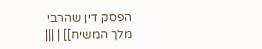הפסק דין שהרבי מלך המשיח]] | |||